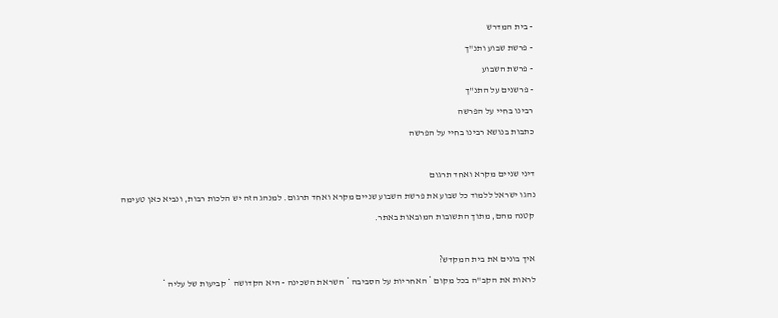- בית המדרש
- פרשת שבוע ותנ"ך
- פרשת השבוע
- פרשנים על התנ"ך
רבינו בחיי על הפרשה
כתבות בנושא רבינו בחיי על הפרשה

דיני שניים מקרא ואחד תרגום
נהגו ישראל ללמוד כל שבוע את פרשת השבוע שניים מקרא ואחד תרגום. למנהג הזה יש הלכות רבות, ונביא כאן טעימה קטנה מהם, מתוך התשובות המובאות באתר.

איך בונים את בית המקדש?
לראות את הקב"ה בכל מקום * האחריות על הסביבה * השראת השכינה - היא הקדושה * קביעות של עליה *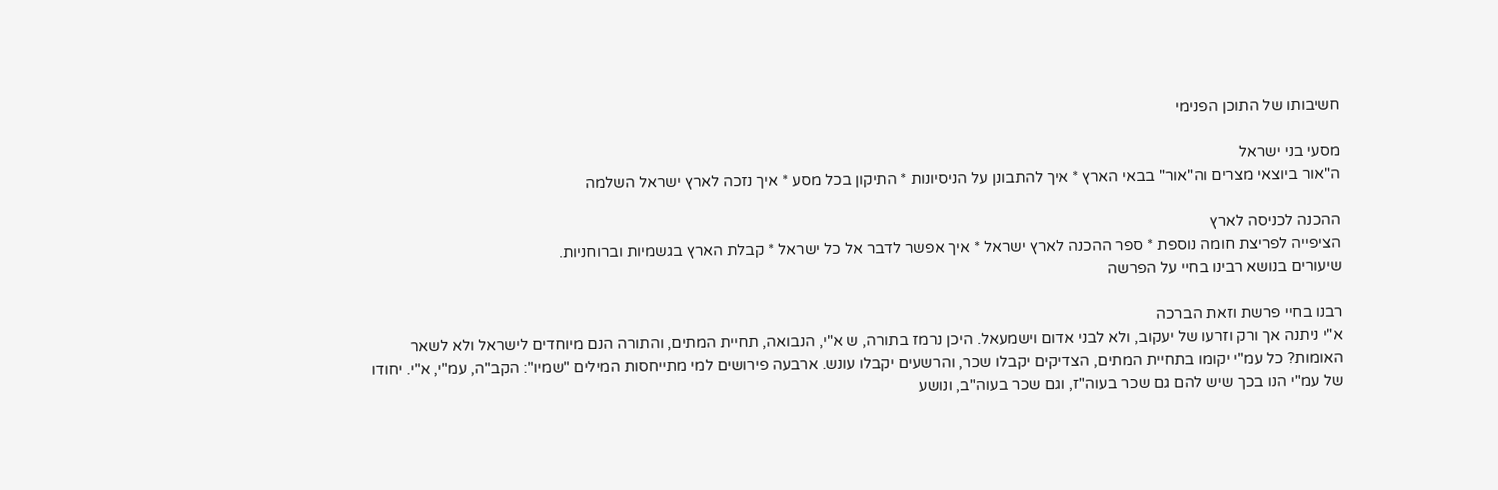חשיבותו של התוכן הפנימי

מסעי בני ישראל
ה"אור ביוצאי מצרים וה"אור" בבאי הארץ * איך להתבונן על הניסיונות * התיקון בכל מסע * איך נזכה לארץ ישראל השלמה

ההכנה לכניסה לארץ
הציפייה לפריצת חומה נוספת * ספר ההכנה לארץ ישראל * איך אפשר לדבר אל כל ישראל * קבלת הארץ בגשמיות וברוחניות.
שיעורים בנושא רבינו בחיי על הפרשה

רבנו בחיי פרשת וזאת הברכה
א"י ניתנה אך ורק וזרעו של יעקוב, ולא לבני אדום וישמעאל. היכן נרמז בתורה, ש א"י, הנבואה, תחיית המתים, והתורה הנם מיוחדים לישראל ולא לשאר האומות? כל עמ"י יקומו בתחיית המתים, הצדיקים יקבלו שכר, והרשעים יקבלו עונש. ארבעה פירושים למי מתייחסות המילים "שמיו": הקב"ה, עמ"י, א"י. יחודו של עמ"י הנו בכך שיש להם גם שכר בעוה"ז, וגם שכר בעוה"ב, ונושע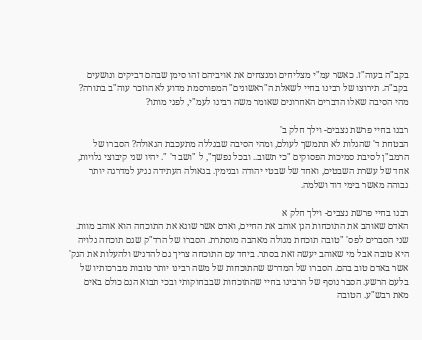בקב"ה בעוה"ז. כאשר עמ"י מצליחים ומנצחים את אויביהם זהו סימן שבהם דביקים ונושעים בקב"ה. תירוצו של רבינו בחיי לשאלת ה"ראשונים" המפורסמת מדוע לא הוזכר עוה"ב בתורה? מהי הסיבה שאלו הדברים האחרונים שאומר משה רבינו לעמ"י, לפני מותו?

רבנו בחיי פרשת נצבים- וילך חלק ב'
הבטחת ד' שהגלות לא תתמשך לעולם, ומהי הסיבה שבגללה מתעכבת הגאולה? הסברו של הרמב"ן לסיבת סמיכות הפסוקים "כי תשוב.. ובכל נפשך", ל "ושב ד' ". יהיו שני קיבוצי גלויות, אחד של עשרת השבטים, ואחד של שבטי יהודה ובנימין. בגאולה העתידה נגיע למדרגה יותר גבוהה מאשר בימי דוד ושלמה.

רבנו בחיי פרשת נצבים- וילך חלק א
האדם שאוהב את התוכחות הנן אוהב את החיים, ואדם אשר שונא את התוכחה הוא אוהב מוות. שני הסברים לפס' "טובה תוכחת מגולה מאהבה מוסתרת. הסברו של הרד"ק שגם תוכחה גלויה היא טובה אבל מי שאוהב יעשה זאת בסתר. ביחד עם התוכחה צריך גם להדגיש ולהעלות את הנק' אשר באדם טוב בהם. הסברו של המדרש שהתוכחות של משה רבינו יותר טובות מברכותיו של בלעם הרשע. הסבר נוסף של הרבינו בחיי שהתוכחות שבבחוקותי ובכי תבוא הנם כולם באים מאת רבש"ע. הטובה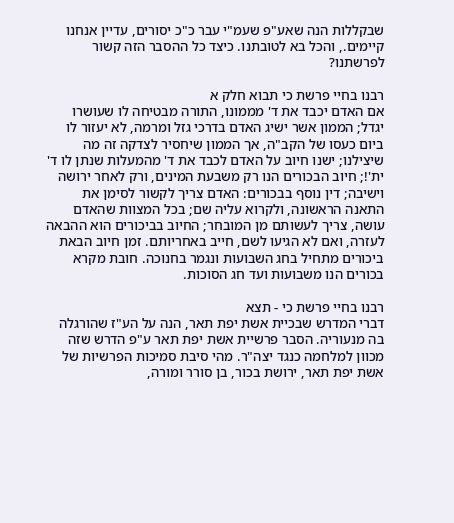שבקללות הנה שאע"פ שעמ"י עבר כ"כ יסורים, עדיין אנחנו קיימים., והכל בא לטובתנו. כיצד כל ההסבר הזה קשור לפרשתנו?

רבנו בחיי פרשת כי תבוא חלק א
אם האדם יכבד את ד' מממונו, התורה מבטיחה לו שעושרו יגדל; הממון אשר ישיג האדם בדרכי גזל ומרמה, לא יעזור לו ביום כעסו של הקב"ה, אך הממון שיחסיר לצדקה זה מה שיצילנו; ישנו חיוב על האדם לכבד את ד' מהמעלות שנתן לו ד' ית'!; חיוב הבכורים הנו רק משבעת המינים, ורק לאחר ירושה וישיבה; דין נוסף בבכורים: האדם צריך לקשור לסימן את התאנה הראשונה, ולקרוא עליה שם; בכל המצוות שהאדם עושה, צריך לעשותם מן המובחר; החיוב בביכורים הוא ההבאה לעזרה, ואם לא הגיעו לשם, חייב באחריותם. זמן חיוב הבאת ביכורים מתחיל בחג השבועות ונגמר בחנוכה. חובת מקרא בכורים הנו משבועות ועד חג הסוכות.

רבנו בחיי פרשת כי - תצא
דברי המדרש שבכיית אשת יפת תאר, הנה על הע"ז שהורגלה בה מנעוריה. הסבר פרשיית אשת יפת תאר ע"פ הדרש שזה מכוון למלחמה כנגד יצה"ר. מהי סיבת סמיכות הפרשיות של אשת יפת תאר, ירושת בכור, בן סורר ומורה,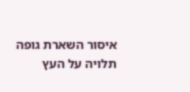איסור השארת גופה תלויה על העץ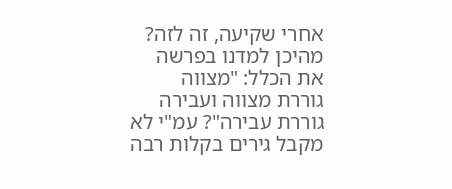אחרי שקיעה, זה לזה? מהיכן למדנו בפרשה את הכלל: "מצווה גוררת מצווה ועבירה גוררת עבירה"? עמ"י לא מקבל גירים בקלות רבה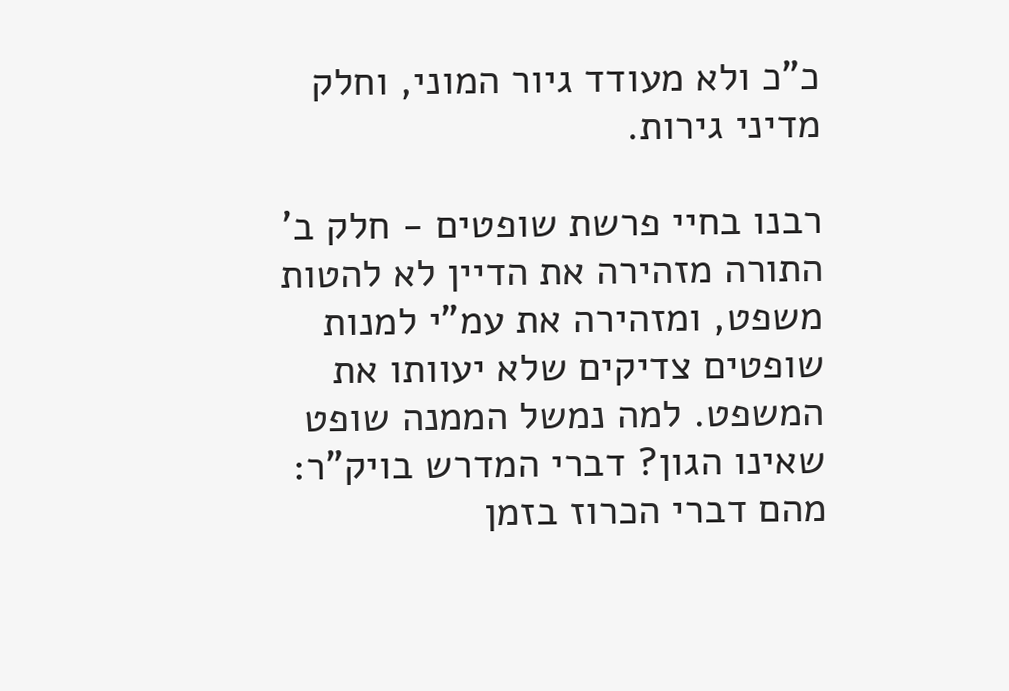כ"כ ולא מעודד גיור המוני, וחלק מדיני גירות.

רבנו בחיי פרשת שופטים - חלק ב'
התורה מזהירה את הדיין לא להטות משפט, ומזהירה את עמ"י למנות שופטים צדיקים שלא יעוותו את המשפט. למה נמשל הממנה שופט שאינו הגון? דברי המדרש בויק"ר: מהם דברי הכרוז בזמן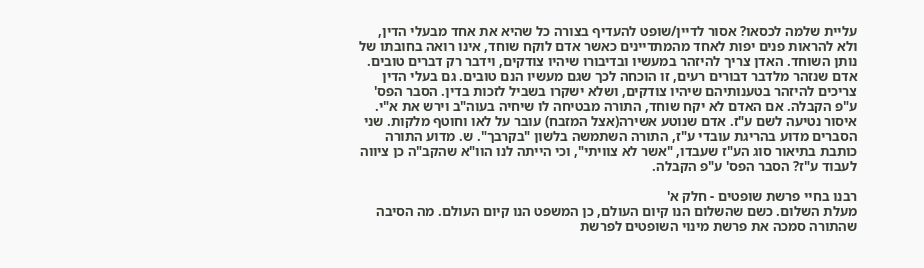עליית שלמה לכסאו? אסור לדיין/שופט להעדיף בצורה כל שהיא את אחד מבעלי הדין, ולא להראות פנים יפות לאחד מהמתדיינים כאשר אדם לוקח שוחד, אינו רואה בחובתו של נותן השוחד. האדן צריך להיזהר במעשיו ובדיבורו שיהיו צודקים, וידבר רק דברים טובים. אדם שנזהר מלדבר דבורים רעים, זו הוכחה לכך שגם מעשיו הנם טובים. גם בעלי הדין צריכים להיזהר בטענותיהם שיהיו צודקים, ושלא ישקרו בשביל לזכות בדין. הסבר הפס' ע"פ הקבלה. אם האדם לא יקח שוחד, התורה מבטיחה לו שיחיה בעוה"ב וירש את א"י. איסור נטיעה לשם ע"ז. אדם שנוטע אשירה(אצל המזבח) עובר על לאו וחוטף מלקות. שני הסברים מדוע בהריגת עובדי ע"ז, התורה השתמשה בלשון "בקרבך". ש. מדוע התורה כותבת בתיאור סוג הע"ז שעבדו, "אשר לא צוויתי", וכי הייתה לנו הוו"א שהקב"ה כן ציווה לעבוד ע"ז? הסבר הפס' ע"פ הקבלה.

רבנו בחיי פרשת שופטים - חלק א'
מעלת השלום. כשם שהשלום הנו קיום העולם, כן המשפט הנו קיום העולם. מה הסיבה שהתורה סמכה את פרשת מינוי השופטים לפרשת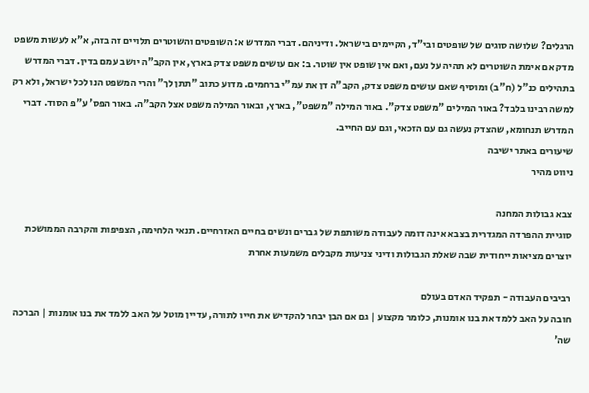הרגלים? שלושה סוגים של שופטים ובי"ד, הקיימים בישראל. ודיניהם. דברי המדרש א: השופטים והשוטרים תלויים זה בזה, א"א לעשות משפט מדק אם אימת השוטרים לא תהיה על נעם, ואם אין שופט אין שוטר. ב: אם עושים משפט צדק בארץ, אין הקב"ה יושב עמם בדין. דברי המדרש בתהילים כנ"ל (ח"ב) ומוסיף שאם עושים משפט צדק, הקב"ה דן את עמ"י ברחמים. מדוע כתוב "תתן לך" והרי המשפט הנו לכל ישראל, ולא רק למשה רבינו בלבד? באור המילים "משפט צדק". באור המילה "משפט", בארץ, ובאור המילה משפט אצל הקב"ה. באור הפס' ע"פ הסוד. דברי המדרש תנחומא, שהצדק נעשה גם עם הזכאי, וגם עם החייב.
שיעורים באתר ישיבה
ניווט מהיר

צבא גבולות המחנה
סוגיית ההפרדה המגדרית בצבא אינה דומה לעבודה משותפת של גברים ונשים בחיים האזרחיים. תנאי הלחימה, הצפיפות והקרבה הממושכת יוצרים מציאות ייחודית שבה שאלת הגבולות ודיני צניעות מקבלים משמעות אחרת

רביבים העבודה - תפקיד האדם בעולם
חובה על האב ללמד את בנו אומנות, כלומר מקצוע | גם אם הבן יבחר להקדיש את חייו לתורה, עדיין מוטל על האב ללמד את בנו אומנות | הברכה שה'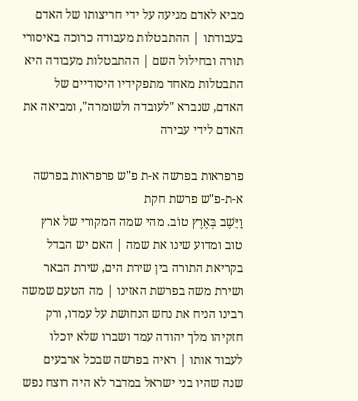מביא לאדם מגיעה על ידי חריצותו של האדם בעבודתו | ההתבטלות מעבודה כרוכה באיסורי תורה ובחילול השם | ההתבטלות מעבודה היא התבטלות מאחד מתפקידיו היסודיים של האדם, שנברא "לעובדה ולשומרה", ומביאה את האדם לידי עבירה

פרפראות בפרשה א-ת פ"ש פרפראות בפרשה א-ת-פ"ש פרשת חקת
וַיֵּשֶׁב בְּאֶרֶץ טוֹב. מהי שמה המקורי של ארץ טוב ומדוע שינו את שמה | האם יש הבדל בקריאת התורה בין שירת הים, שירת הבאר ושירת משה בפרשת האזינו | מה הטעם שמשה רבינו הניח את נחש הנחושת על עמדו, ורק חזקיהו מלך יהודה עמד ושברו שלא יוכלו לעבוד אותו | ראיה בפרשה שבכל ארבעים שנה שהיו בני ישראל במדבר לא היה רוצח נפש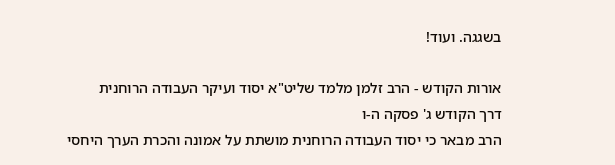בשגגה. ועוד!

אורות הקודש - הרב זלמן מלמד שליט"א יסוד ועיקר העבודה הרוחנית
דרך הקודש ג' פסקה ה-ו
הרב מבאר כי יסוד העבודה הרוחנית מושתת על אמונה והכרת הערך היחסי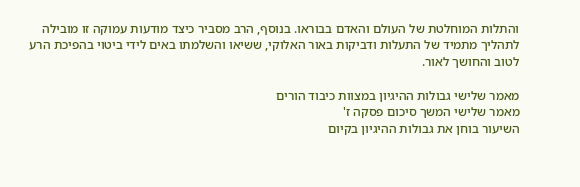והתלות המוחלטת של העולם והאדם בבוראו. בנוסף, הרב מסביר כיצד מודעות עמוקה זו מובילה לתהליך מתמיד של התעלות ודביקות באור האלוקי, ששיאו והשלמתו באים לידי ביטוי בהפיכת הרע לטוב והחושך לאור.

מאמר שלישי גבולות ההיגיון במצוות כיבוד הורים
מאמר שלישי המשך סיכום פסקה ז'
השיעור בוחן את גבולות ההיגיון בקיום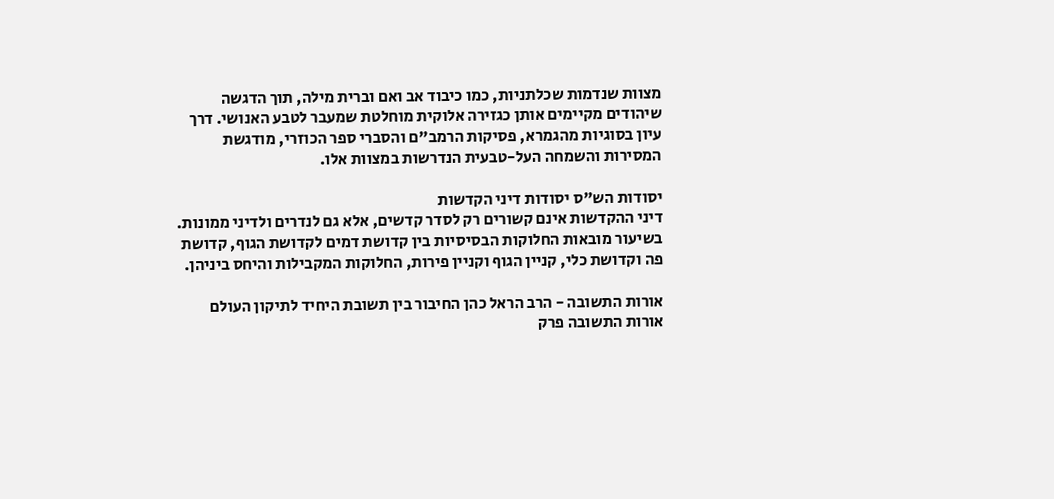מצוות שנדמות שכלתניות, כמו כיבוד אב ואם וברית מילה, תוך הדגשה שיהודים מקיימים אותן כגזירה אלוקית מוחלטת שמעבר לטבע האנושי. דרך עיון בסוגיות מהגמרא, פסיקות הרמב"ם והסברי ספר הכוזרי, מודגשת המסירות והשמחה העל-טבעית הנדרשות במצוות אלו.

יסודות הש"ס יסודות דיני הקדשות
דיני ההקדשות אינם קשורים רק לסדר קדשים, אלא גם לנדרים ולדיני ממונות. בשיעור מובאות החלוקות הבסיסיות בין קדושת דמים לקדושת הגוף, קדושת פה וקדושת כלי, קניין הגוף וקניין פירות, החלוקות המקבילות והיחס ביניהן.

אורות התשובה - הרב הראל כהן החיבור בין תשובת היחיד לתיקון העולם
אורות התשובה פרק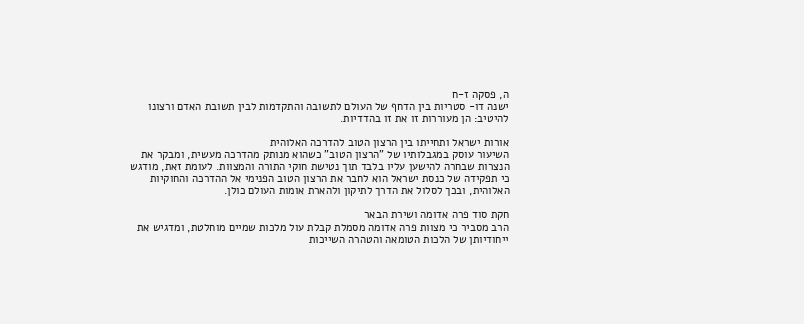ה, פסקה ז-ח
ישנה דו- סטריות בין הדחף של העולם לתשובה והתקדמות לבין תשובת האדם ורצונו להיטיב: הן מעוררות זו את זו בהדדיות.

אורות ישראל ותחייתו בין הרצון הטוב להדרכה האלוהית
השיעור עוסק במגבלותיו של "הרצון הטוב" כשהוא מנותק מהדרכה מעשית, ומבקר את הנצרות שבחרה להישען עליו בלבד תוך נטישת חוקי התורה והמצוות. לעומת זאת, מודגש כי תפקידה של כנסת ישראל הוא לחבר את הרצון הטוב הפנימי אל ההדרכה והחוקיות האלוהית, ובכך לסלול את הדרך לתיקון ולהארת אומות העולם כולן.

חקת סוד פרה אדומה ושירת הבאר
הרב מסביר כי מצוות פרה אדומה מסמלת קבלת עול מלכות שמיים מוחלטת, ומדגיש את ייחודיותן של הלכות הטומאה והטהרה השייכות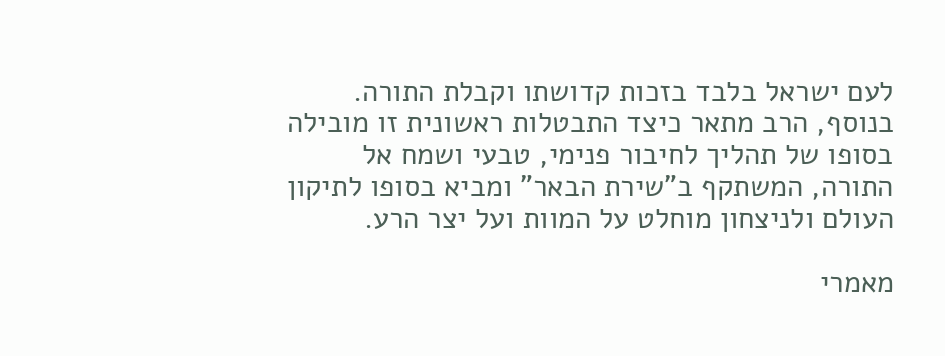לעם ישראל בלבד בזכות קדושתו וקבלת התורה. בנוסף, הרב מתאר כיצד התבטלות ראשונית זו מובילה בסופו של תהליך לחיבור פנימי, טבעי ושמח אל התורה, המשתקף ב"שירת הבאר" ומביא בסופו לתיקון העולם ולניצחון מוחלט על המוות ועל יצר הרע.

מאמרי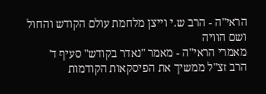הראי"ה - הרב ש.י וייצן מלחמת עולם הקודש והחול ושם הוויה
מאמרי הראי"ה - מאמר "נאדר בקודש" סעיף ד'
הרב זצ"ל ממשיך את הפיסקאות הקודמות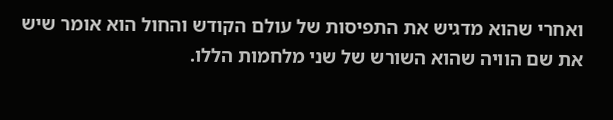ואחרי שהוא מדגיש את התפיסות של עולם הקודש והחול הוא אומר שיש את שם הוויה שהוא השורש של שני מלחמות הללו.